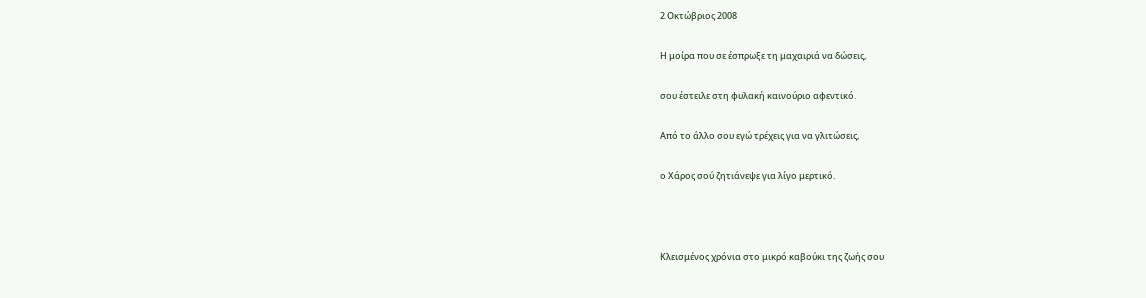2 Οκτώβριος 2008

Η μοίρα που σε έσπρωξε τη μαχαιριά να δώσεις,

σου έστειλε στη φυλακή καινούριο αφεντικό.

Από το άλλο σου εγώ τρέχεις για να γλιτώσεις,

ο Χάρος σού ζητιάνεψε για λίγο μερτικό.



Κλεισμένος χρόνια στο μικρό καβούκι της ζωής σου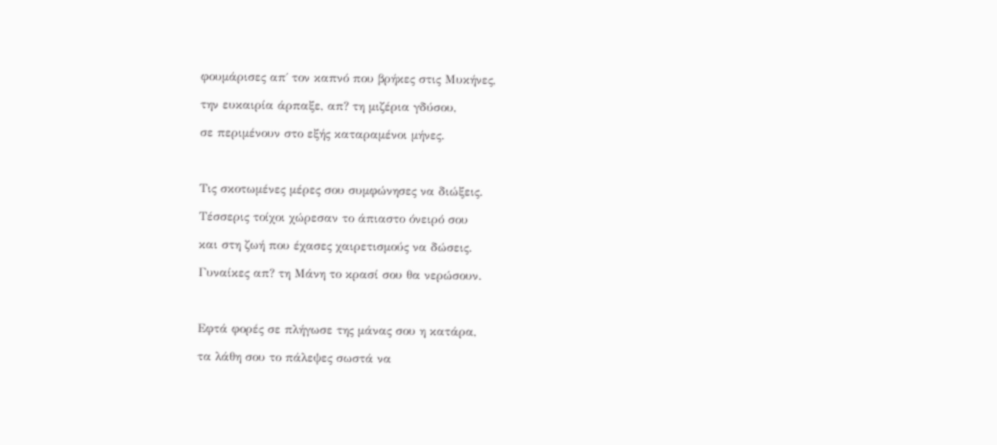φουμάρισες απ΄ τον καπνό που βρήκες στις Μυκήνες,

την ευκαιρία άρπαξε, απ? τη μιζέρια γδύσου,

σε περιμένουν στο εξής καταραμένοι μήνες.



Τις σκοτωμένες μέρες σου συμφώνησες να διώξεις.

Τέσσερις τοίχοι χώρεσαν το άπιαστο όνειρό σου

και στη ζωή που έχασες χαιρετισμούς να δώσεις.

Γυναίκες απ? τη Μάνη το κρασί σου θα νερώσουν.



Εφτά φορές σε πλήγωσε της μάνας σου η κατάρα,

τα λάθη σου το πάλεψες σωστά να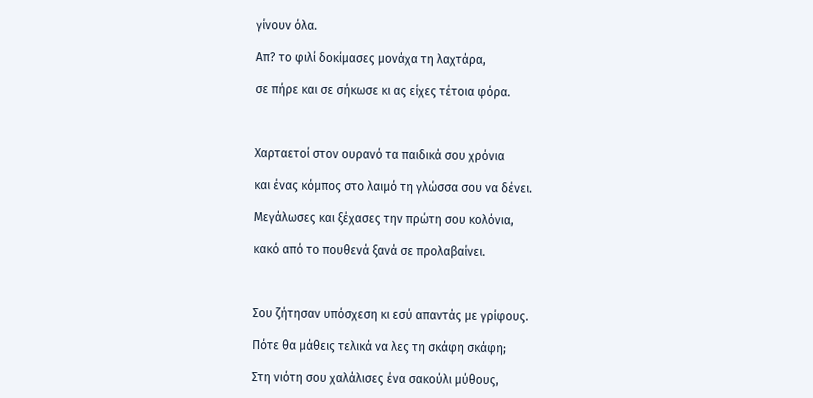γίνουν όλα.

Απ? το φιλί δοκίμασες μονάχα τη λαχτάρα,

σε πήρε και σε σήκωσε κι ας είχες τέτοια φόρα.



Χαρταετοί στον ουρανό τα παιδικά σου χρόνια

και ένας κόμπος στο λαιμό τη γλώσσα σου να δένει.

Μεγάλωσες και ξέχασες την πρώτη σου κολόνια,

κακό από το πουθενά ξανά σε προλαβαίνει.



Σου ζήτησαν υπόσχεση κι εσύ απαντάς με γρίφους.

Πότε θα μάθεις τελικά να λες τη σκάφη σκάφη;

Στη νιότη σου χαλάλισες ένα σακούλι μύθους,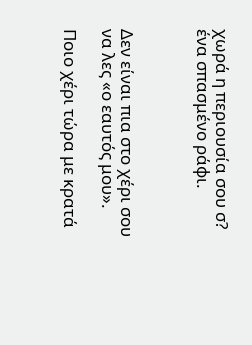χωρά η περιουσία σου σ? ένα σπασμένο ράφι.



Δεν είναι πια στο χέρι σου να λες «ο εαυτός μου».

Ποιο χέρι τώρα με κρατά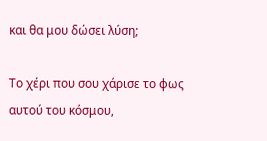και θα μου δώσει λύση;

Το χέρι που σου χάρισε το φως αυτού του κόσμου,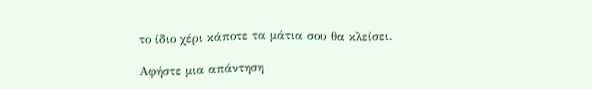το ίδιο χέρι κάποτε τα μάτια σου θα κλείσει.

Αφήστε μια απάντηση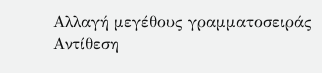Αλλαγή μεγέθους γραμματοσειράς
Αντίθεση